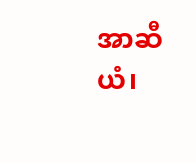အာဆီယံ၊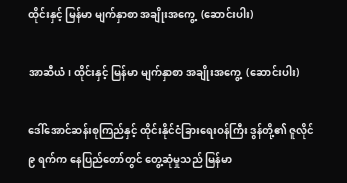ထိုင်းနှင့် မြန်မာ မျက်နှာစာ အချိုးအကွေ့  (ဆောင်းပါး)

အာဆီယံ၊ ထိုင်းနှင့် မြန်မာ မျက်နှာစာ အချိုးအကွေ့  (ဆောင်းပါး)

ဒေါ်အောင်ဆန်းစုကြည်နှင့် ထိုင်းနိုင်ငံခြားရေးဝန်ကြီး ဒွန်တို့၏ ဇူလိုင် ၉ ရက်က နေပြည်တော်တွင် တွေ့ဆုံမှုသည် မြန်မာ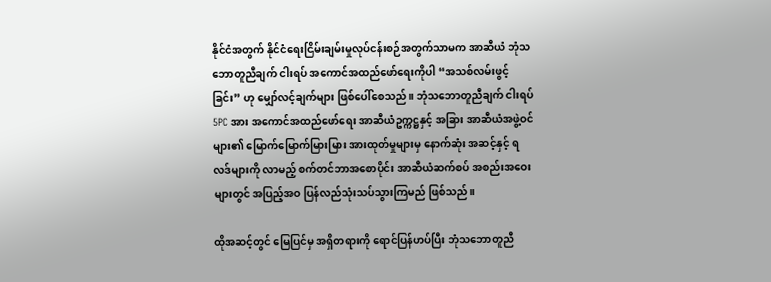နိုင်ငံအတွက် နိုင်ငံရေးငြိမ်းချမ်းမှုလုပ်ငန်းစဉ်အတွက်သာမက အာဆီယံ ဘုံသဘောတူညီချက် ငါးရပ် အကောင်အထည်ဖော်ရေးကိုပါ “အသစ်လမ်းဖွင့်ခြင်း” ဟု မျှော်လင့်ချက်များ ဖြစ်ပေါ်စေသည်။ ဘုံသဘောတူညီချက် ငါးရပ် 5PC အား အကောင်အထည်ဖော်ရေး အာဆီယံဥက္ကဋ္ဌနှင့် အခြား အာဆီယံအဖွဲ့ဝင်များ၏ မြောက်မြောက်မြားမြား အားထုတ်မှုများမှ နောက်ဆုံး အဆင့်နှင့် ရလဒ်များကို လာမည့် စက်တင်ဘာအစောပိုင်း အာဆီယံဆက်စပ် အစည်းအဝေးများတွင် အပြည့်အဝ ပြန်လည်သုံးသပ်သွားကြမည် ဖြစ်သည်။

ထိုအဆင့်တွင် မြေပြင်မှ အရှိတရားကို ရောင်ပြန်ဟပ်ပြီး ဘုံသဘောတူညီ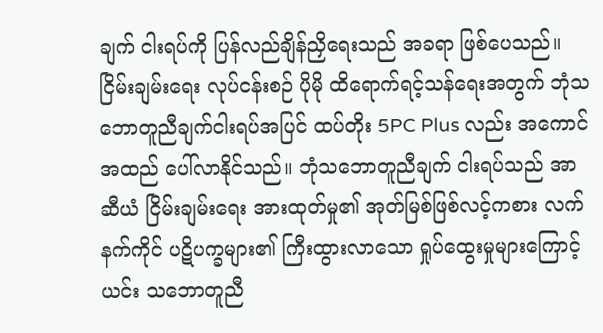ချက် ငါးရပ်ကို ပြန်လည်ချိန်ညှိရေးသည် အခရာ ဖြစ်ပေသည်။ ငြိမ်းချမ်းရေး လုပ်ငန်းစဉ် ပိုမို ထိရောက်ရင့်သန်ရေးအတွက် ဘုံသဘောတူညီချက်ငါးရပ်အပြင် ထပ်တိုး 5PC Plus လည်း အကောင်အထည် ပေါ်လာနိုင်သည်။ ဘုံသဘောတူညီချက် ငါးရပ်သည် အာဆီယံ ငြိမ်းချမ်းရေး အားထုတ်မှု၏ အုတ်မြစ်ဖြစ်လင့်ကစား လက်နက်ကိုင် ပဋိပက္ခများ၏ ကြီးထွားလာသော ရှုပ်ထွေးမှုများကြောင့် ယင်း သဘောတူညီ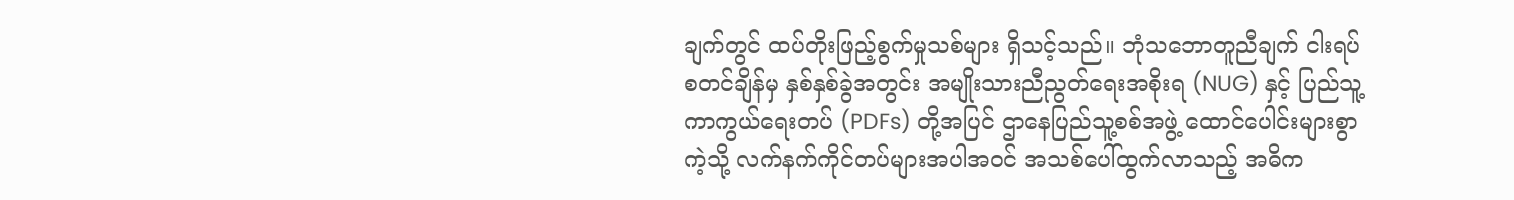ချက်တွင် ထပ်တိုးဖြည့်စွက်မှုသစ်များ ရှိသင့်သည်။ ဘုံသဘောတူညီချက် ငါးရပ် စတင်ချိန်မှ နှစ်နှစ်ခွဲအတွင်း အမျိုးသားညီညွတ်ရေးအစိုးရ (NUG) နှင့် ပြည်သူ့ကာကွယ်ရေးတပ် (PDFs) တို့အပြင် ဌာနေပြည်သူ့စစ်အဖွဲ့ ထောင်ပေါင်းများစွာကဲ့သို့ လက်နက်ကိုင်တပ်များအပါအဝင် အသစ်ပေါ်ထွက်လာသည့် အဓိက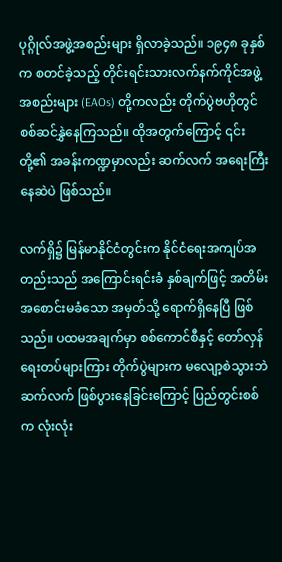ပုဂ္ဂိုလ်အဖွဲ့အစည်းများ ရှိလာခဲ့သည်။ ၁၉၄၈ ခုနှစ်က စတင်ခဲ့သည့် တိုင်းရင်းသားလက်နက်ကိုင်အဖွဲ့အစည်းများ (EAOs) တို့ကလည်း တိုက်ပွဲဗဟိုတွင် စစ်ဆင်နွှဲနေကြသည်။ ထိုအတွက်ကြောင့် ၎င်းတို့၏ အခန်းကဏ္ဍမှာလည်း ဆက်လက် အရေးကြီးနေဆဲပဲ ဖြစ်သည်။

လက်ရှိ၌ မြန်မာနိုင်ငံတွင်းက နိုင်ငံရေးအကျပ်အတည်းသည် အကြောင်းရင်းခံ နှစ်ချက်ဖြင့် အတိမ်းအစောင်းမခံသော အမှတ်သို့ ရောက်ရှိနေပြီ ဖြစ်သည်။ ပထမအချက်မှာ စစ်ကောင်စီနှင့် တော်လှန်ရေးတပ်များကြား တိုက်ပွဲများက မလျော့စဲသွားဘဲ ဆက်လက် ဖြစ်ပွားနေခြင်းကြောင့် ပြည်တွင်းစစ်က လုံးလုံး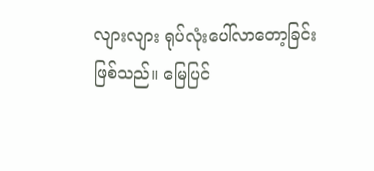လျားလျား ရုပ်လုံးပေါ်လာတော့ခြင်း ဖြစ်သည်။ မြေပြင်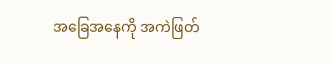အခြေအနေကို အကဲဖြတ်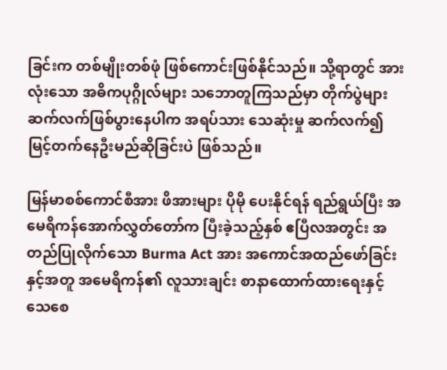ခြင်းက တစ်မျိုးတစ်ဖုံ ဖြစ်ကောင်းဖြစ်နိုင်သည်။ သို့ရာတွင် အားလုံးသော အဓိကပုဂ္ဂိုလ်များ သဘောတူကြသည်မှာ တိုက်ပွဲများ ဆက်လက်ဖြစ်ပွားနေပါက အရပ်သား သေဆုံးမှု ဆက်လက်၍ မြင့်တက်နေဦးမည်ဆိုခြင်းပဲ ဖြစ်သည်။

မြန်မာစစ်ကောင်စီအား ဖိအားများ ပိုမို ပေးနိုင်ရန် ရည်ရွယ်ပြီး အမေရိကန်အောက်လွှတ်တော်က ပြီးခဲ့သည့်နှစ် ဧပြီလအတွင်း အတည်ပြုလိုက်သော Burma Act အား အကောင်အထည်ဖော်ခြင်းနှင့်အတူ အမေရိကန်၏ လူသားချင်း စာနာထောက်ထားရေးနှင့် သေစေ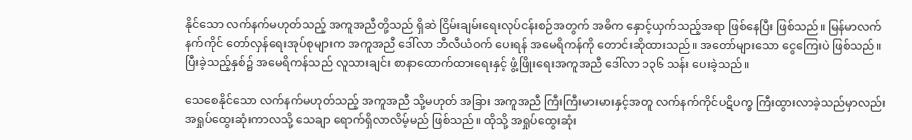နိုင်သော လက်နက်မဟုတ်သည့် အကူအညီတို့သည် ရှိဆဲ ငြိမ်းချမ်းရေးလုပ်ငန်းစဉ်အတွက် အဓိက နှောင့်ယှက်သည့်အရာ ဖြစ်နေပြီး ဖြစ်သည်။ မြန်မာလက်နက်ကိုင် တော်လှန်ရေးအုပ်စုများက အကူအညီ ဒေါ်လာ ဘီလီယံဝက် ပေးရန် အမေရိကန်ကို တောင်းဆိုထားသည်။ အတော်များသော ငွေကြေးပဲ ဖြစ်သည်။ ပြီးခဲ့သည့်နှစ်၌ အမေရိကန်သည် လူသားချင်း စာနာထောက်ထားရေးနှင့် ဖွံ့ဖြိုးရေးအကူအညီ ဒေါ်လာ ၁၃၆ သန်း ပေးခဲ့သည်။

သေစေနိုင်သော လက်နက်မဟုတ်သည့် အကူအညီ သို့မဟုတ် အခြား အကူအညီ ကြီးကြီးမားမားနှင့်အတူ လက်နက်ကိုင်ပဋိပက္ခ ကြီးထွားလာခဲ့သည်မှာလည်း အရှုပ်ထွေးဆုံးကာလသို့ သေချာ ရောက်ရှိလာလိမ့်မည် ဖြစ်သည်။ ထိုသို့ အရှုပ်ထွေးဆုံး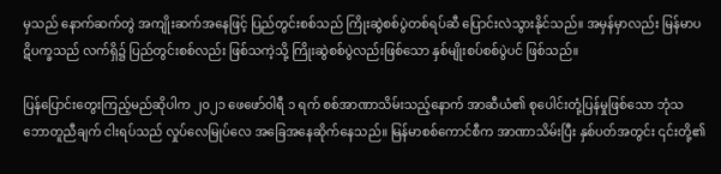မှသည် နောက်ဆက်တွဲ အကျိုးဆက်အနေဖြင့် ပြည်တွင်းစစ်သည် ကြိုးဆွဲစစ်ပွဲတစ်ရပ်ဆီ ပြောင်းလဲသွားနိုင်သည်။ အမှန်မှာလည်း မြန်မာပဋိပက္ခသည် လက်ရှိ၌ ပြည်တွင်းစစ်လည်း ဖြစ်သကဲ့သို့ ကြိုးဆွဲစစ်ပွဲလည်းဖြစ်သော နှစ်မျိုးစပ်စစ်ပွဲပင် ဖြစ်သည်။

ပြန်ပြောင်းတွေးကြည့်မည်ဆိုပါက ၂၀၂၁ ဖေဖော်ဝါရီ ၁ ရက် စစ်အာဏာသိမ်းသည့်နောက် အာဆီယံ၏ စုပေါင်းတုံ့ပြန်မှုဖြစ်သော ဘုံသဘောတူညီချက် ငါးရပ်သည် လှုပ်လေမြုပ်လေ အခြေအနေဆိုက်နေသည်။ မြန်မာစစ်ကောင်စီက အာဏာသိမ်းပြီး နှစ်ပတ်အတွင်း ၎င်းတို့၏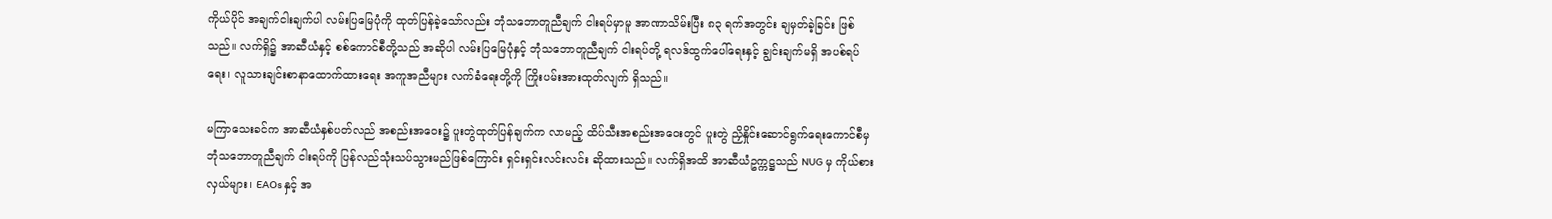ကိုယ်ပိုင် အချက်ငါးချက်ပါ လမ်းပြမြေပုံကို ထုတ်ပြန်ခဲ့သော်လည်း ဘုံသဘောတူညီချက် ငါးရပ်မှာမူ အာဏာသိမ်းပြီး ၈၃ ရက်အတွင်း ချမှတ်ခဲ့ခြင်း ဖြစ်သည်။ လက်ရှိ၌ အာဆီယံနှင့် စစ်ကောင်စီတို့သည် အဆိုပါ လမ်းပြမြေပုံနှင့် ဘုံသဘောတူညီချက် ငါးရပ်တို့ ရလဒ်ထွက်ပေါ်ရေးနှင့် ချွင်းချက်မရှိ အပစ်ရပ်ရေး၊ လူသားချင်းစာနာထောက်ထားရေး အကူအညီများ လက်ခံရေးတို့ကို ကြိုးပမ်းအားထုတ်လျက် ရှိသည်။

မကြာသေးခင်က အာဆီယံနှစ်ပတ်လည် အစည်းအဝေး၌ ပူးတွဲထုတ်ပြန်ချက်က လာမည့် ထိပ်သီးအစည်းအဝေးတွင် ပူးတွဲ ညှိနှိုင်းဆောင်ရွက်ရေးကောင်စီမှ ဘုံသဘောတူညီချက် ငါးရပ်ကို ပြန်လည်သုံးသပ်သွားမည်ဖြစ်ကြောင်း ရှင်းရှင်းလင်းလင်း ဆိုထားသည်။ လက်ရှိအထိ အာဆီယံဥက္ကဋ္ဌသည် NUG မှ ကိုယ်စားလှယ်များ၊ EAOs နှင့် အ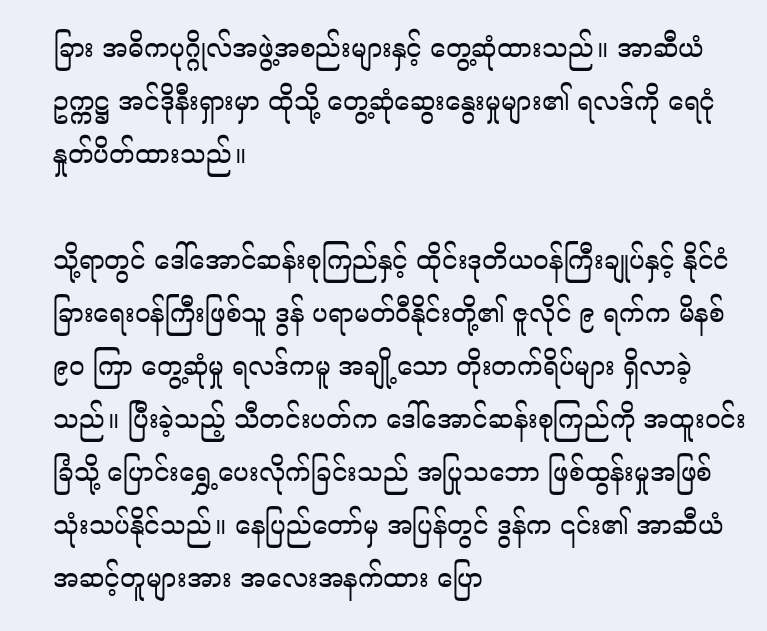ခြား အဓိကပုဂ္ဂိုလ်အဖွဲ့အစည်းများနှင့် တွေ့ဆုံထားသည်။ အာဆီယံဥက္ကဋ္ဌ အင်ဒိုနီးရှားမှာ ထိုသို့ တွေ့ဆုံဆွေးနွေးမှုများ၏ ရလဒ်ကို ရေငုံနှုတ်ပိတ်ထားသည်။

သို့ရာတွင် ဒေါ်အောင်ဆန်းစုကြည်နှင့် ထိုင်းဒုတိယဝန်ကြီးချုပ်နှင့် နိုင်ငံခြားရေးဝန်ကြီးဖြစ်သူ ဒွန် ပရာမတ်ဝီနိုင်းတို့၏ ဇူလိုင် ၉ ရက်က မိနစ် ၉၀ ကြာ တွေ့ဆုံမှု ရလဒ်ကမူ အချို့သော တိုးတက်ရိပ်များ ရှိလာခဲ့သည်။ ပြီးခဲ့သည့် သီတင်းပတ်က ဒေါ်အောင်ဆန်းစုကြည်ကို အထူးဝင်းခြံသို့ ပြောင်းရွှေ့ပေးလိုက်ခြင်းသည် အပြုသဘော ဖြစ်ထွန်းမှုအဖြစ် သုံးသပ်နိုင်သည်။ နေပြည်တော်မှ အပြန်တွင် ဒွန်က ၎င်း၏ အာဆီယံ အဆင့်တူများအား အလေးအနက်ထား ပြော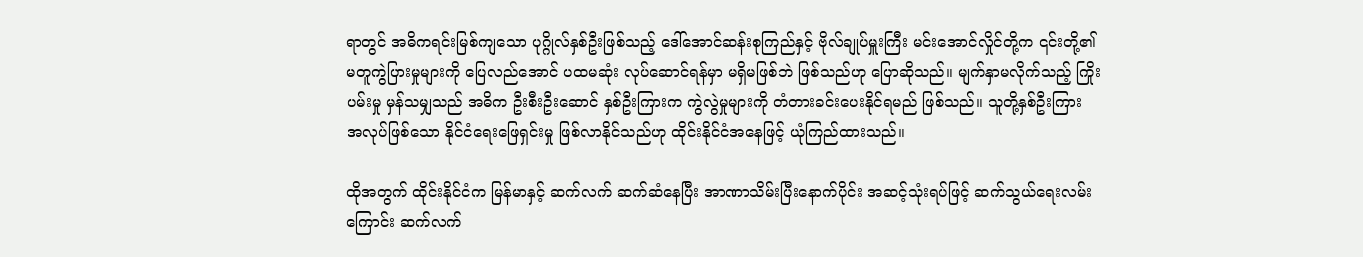ရာတွင် အဓိကရင်းမြစ်ကျသော ပုဂ္ဂိုလ်နှစ်ဦးဖြစ်သည့် ဒေါ်အောင်ဆန်းစုကြည်နှင့် ဗိုလ်ချုပ်မှူးကြီး မင်းအောင်လှိုင်တို့က ၎င်းတို့၏ မတူကွဲပြားမှုများကို ပြေလည်အောင် ပထမဆုံး လုပ်ဆောင်ရန်မှာ မရှိမဖြစ်ဘဲ ဖြစ်သည်ဟု ပြောဆိုသည်။ မျက်နှာမလိုက်သည့် ကြိုးပမ်းမှု မှန်သမျှသည် အဓိက ဦးစီးဦးဆောင် နှစ်ဦးကြားက ကွဲလွဲမှုများကို တံတားခင်းပေးနိုင်ရမည် ဖြစ်သည်။ သူတို့နှစ်ဦးကြား အလုပ်ဖြစ်သော နိုင်ငံရေးဖြေရှင်းမှု ဖြစ်လာနိုင်သည်ဟု ထိုင်းနိုင်ငံအနေဖြင့် ယုံကြည်ထားသည်။

ထိုအတွက် ထိုင်းနိုင်ငံက မြန်မာနှင့် ဆက်လက် ဆက်ဆံနေပြီး အာဏာသိမ်းပြီးနောက်ပိုင်း အဆင့်သုံးရပ်ဖြင့် ဆက်သွယ်ရေးလမ်းကြောင်း ဆက်လက်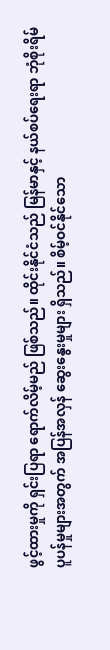ဖွင့်ထားမှုကို ရှင်းပြရာ ရောက်လိမ့်မည် ဖြစ်သည်။ ထိုင်းနိုင်ငံသည် မြန်မာနှင့် နယ်စပ်ရေးရာ ဘုံစိုးရိမ်ပူပန်မှုများအတွက် အပြန်အလှန် ဆွေးနွေးမှုများ ရှိသည်။ စိမ့်ဝင်နိုင်သော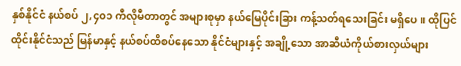နှစ်နိုင်ငံ နယ်စပ် ၂,၄၀၁ ကီလိုမီတာတွင် အများစုမှာ နယ်မြေပိုင်းခြား ကန့်သတ်ရသေးခြင်း မရှိပေ။ ထိုပြင် ထိုင်းနိုင်ငံသည် မြန်မာနှင့် နယ်စပ်ထိစပ်နေသော နိုင်ငံများနှင့် အချို့သော အာဆီယံကိုယ်စားလှယ်များ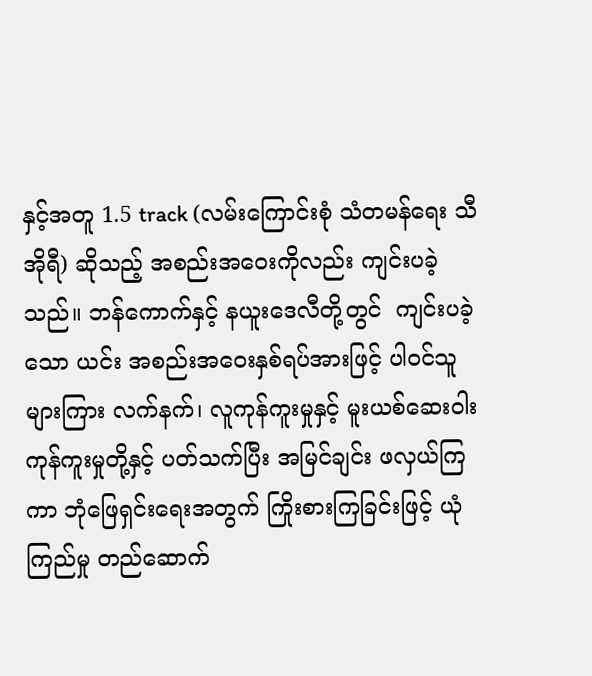နှင့်အတူ 1.5 track (လမ်းကြောင်းစုံ သံတမန်ရေး သီအိုရီ) ဆိုသည့် အစည်းအဝေးကိုလည်း ကျင်းပခဲ့သည်။ ဘန်ကောက်နှင့် နယူးဒေလီတို့တွင်  ကျင်းပခဲ့သော ယင်း အစည်းအဝေးနှစ်ရပ်အားဖြင့် ပါဝင်သူများကြား လက်နက်၊ လူကုန်ကူးမှုနှင့် မူးယစ်ဆေးဝါး ကုန်ကူးမှုတို့နှင့် ပတ်သက်ပြီး အမြင်ချင်း ဖလှယ်ကြကာ ဘုံဖြေရှင်းရေးအတွက် ကြိုးစားကြခြင်းဖြင့် ယုံကြည်မှု တည်ဆောက်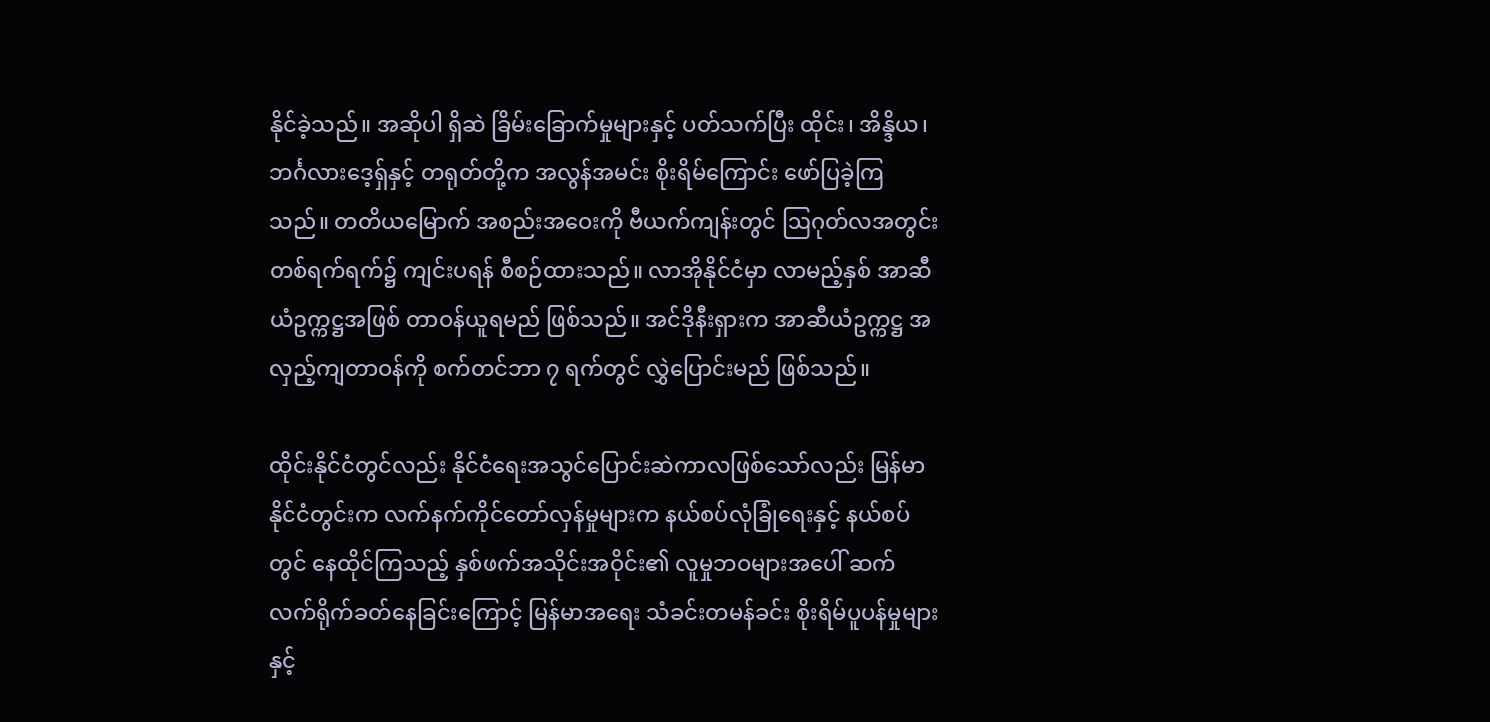နိုင်ခဲ့သည်။ အဆိုပါ ရှိဆဲ ခြိမ်းခြောက်မှုများနှင့် ပတ်သက်ပြီး ထိုင်း၊ အိန္ဒိယ၊ ဘင်္ဂလားဒေ့ရှ်နှင့် တရုတ်တို့က အလွန်အမင်း စိုးရိမ်ကြောင်း ဖော်ပြခဲ့ကြသည်။ တတိယမြောက် အစည်းအဝေးကို ဗီယက်ကျန်းတွင် ဩဂုတ်လအတွင်း တစ်ရက်ရက်၌ ကျင်းပရန် စီစဉ်ထားသည်။ လာအိုနိုင်ငံမှာ လာမည့်နှစ် အာဆီယံဥက္ကဋ္ဌအဖြစ် တာဝန်ယူရမည် ဖြစ်သည်။ အင်ဒိုနီးရှားက အာဆီယံဥက္ကဋ္ဌ အလှည့်ကျတာဝန်ကို စက်တင်ဘာ ၇ ရက်တွင် လွှဲပြောင်းမည် ဖြစ်သည်။

ထိုင်းနိုင်ငံတွင်လည်း နိုင်ငံရေးအသွင်ပြောင်းဆဲကာလဖြစ်သော်လည်း မြန်မာနိုင်ငံတွင်းက လက်နက်ကိုင်တော်လှန်မှုများက နယ်စပ်လုံခြုံရေးနှင့် နယ်စပ်တွင် နေထိုင်ကြသည့် နှစ်ဖက်အသိုင်းအဝိုင်း၏ လူမှုဘဝများအပေါ် ဆက်လက်ရိုက်ခတ်နေခြင်းကြောင့် မြန်မာအရေး သံခင်းတမန်ခင်း စိုးရိမ်ပူပန်မှုများနှင့်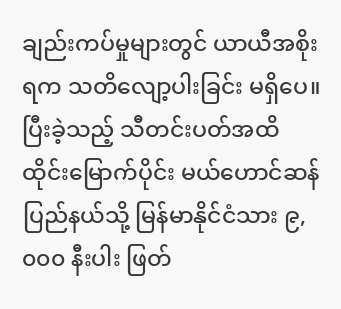ချည်းကပ်မှုများတွင် ယာယီအစိုးရက သတိလျော့ပါးခြင်း မရှိပေ။ ပြီးခဲ့သည့် သီတင်းပတ်အထိ ထိုင်းမြောက်ပိုင်း မယ်ဟောင်ဆန်ပြည်နယ်သို့ မြန်မာနိုင်ငံသား ၉,၀၀၀ နီးပါး ဖြတ်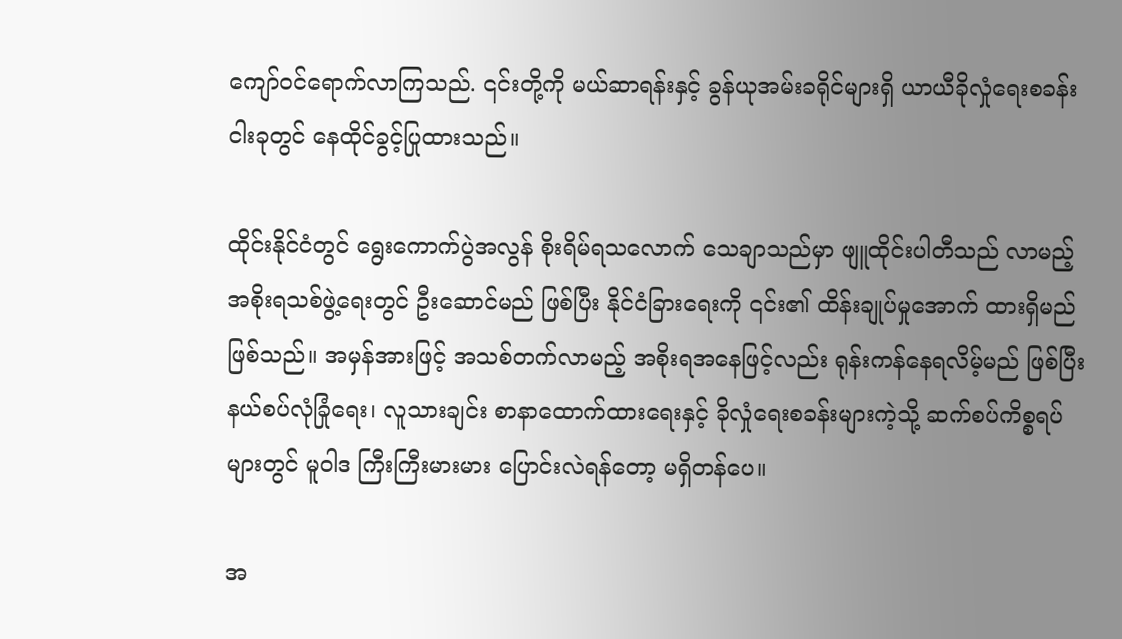ကျော်ဝင်ရောက်လာကြသည်. ၎င်းတို့ကို မယ်ဆာရန်းနှင့် ခွန်ယုအမ်းခရိုင်များရှိ ယာယီခိုလှုံရေးစခန်း ငါးခုတွင် နေထိုင်ခွင့်ပြုထားသည်။

ထိုင်းနိုင်ငံတွင် ရွေးကောက်ပွဲအလွန် စိုးရိမ်ရသလောက် သေချာသည်မှာ ဖျူထိုင်းပါတီသည် လာမည့် အစိုးရသစ်ဖွဲ့ရေးတွင် ဦးဆောင်မည် ဖြစ်ပြီး နိုင်ငံခြားရေးကို ၎င်း၏ ထိန်းချုပ်မှုအောက် ထားရှိမည် ဖြစ်သည်။ အမှန်အားဖြင့် အသစ်တက်လာမည့် အစိုးရအနေဖြင့်လည်း ရုန်းကန်နေရလိမ့်မည် ဖြစ်ပြီး နယ်စပ်လုံခြုံရေး၊ လူသားချင်း စာနာထောက်ထားရေးနှင့် ခိုလှုံရေးစခန်းများကဲ့သို့ ဆက်စပ်ကိစ္စရပ်များတွင် မူဝါဒ ကြီးကြီးမားမား ပြောင်းလဲရန်တော့ မရှိတန်ပေ။

အ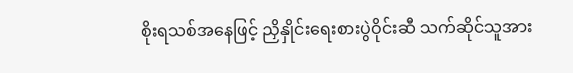စိုးရသစ်အနေဖြင့် ညှိနှိုင်းရေးစားပွဲဝိုင်းဆီ သက်ဆိုင်သူအား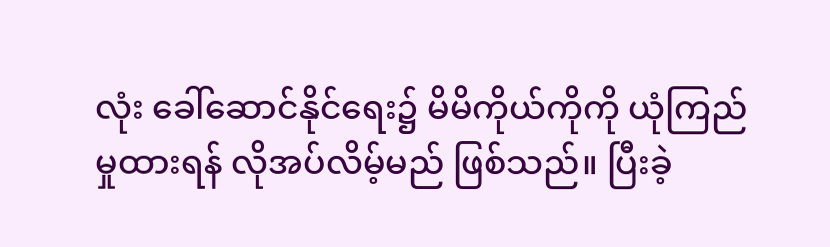လုံး ခေါ်ဆောင်နိုင်ရေး၌ မိမိကိုယ်ကိုကို ယုံကြည်မှုထားရန် လိုအပ်လိမ့်မည် ဖြစ်သည်။ ပြီးခဲ့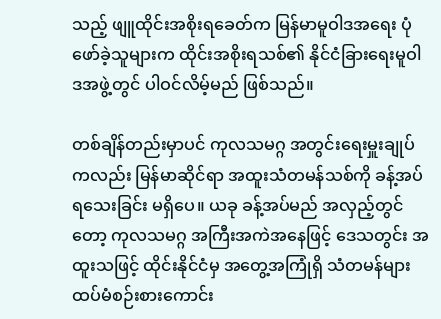သည့် ဖျူထိုင်းအစိုးရခေတ်က မြန်မာမူဝါဒအရေး ပုံဖော်ခဲ့သူများက ထိုင်းအစိုးရသစ်၏ နိုင်ငံခြားရေးမူဝါဒအဖွဲ့တွင် ပါဝင်လိမ့်မည် ဖြစ်သည်။

တစ်ချိန်တည်းမှာပင် ကုလသမဂ္ဂ အတွင်းရေးမှူးချုပ်ကလည်း မြန်မာဆိုင်ရာ အထူးသံတမန်သစ်ကို ခန့်အပ်ရသေးခြင်း မရှိပေ။ ယခု ခန့်အပ်မည် အလှည့်တွင်တော့ ကုလသမဂ္ဂ အကြီးအကဲအနေဖြင့် ဒေသတွင်း အထူးသဖြင့် ထိုင်းနိုင်ငံမှ အတွေ့အကြုံရှိ သံတမန်များ ထပ်မံစဉ်းစားကောင်း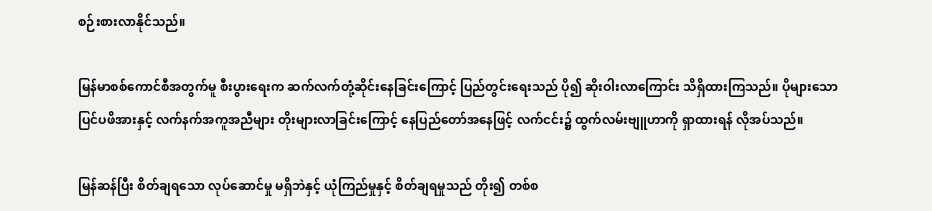စဉ်းစားလာနိုင်သည်။

မြန်မာစစ်ကောင်စီအတွက်မူ စီးပွားရေးက ဆက်လက်တုံ့ဆိုင်းနေခြင်းကြောင့် ပြည်တွင်းရေးသည် ပို၍ ဆိုးဝါးလာကြောင်း သိရှိထားကြသည်။ ပိုများသော ပြင်ပဖိအားနှင့် လက်နက်အကူအညီများ တိုးများလာခြင်းကြောင့် နေပြည်တော်အနေဖြင့် လက်ငင်း၌ ထွက်လမ်းဗျူဟာကို ရှာထားရန် လိုအပ်သည်။

မြန်ဆန်ပြီး စိတ်ချရသော လုပ်ဆောင်မှု မရှိဘဲနှင့် ယုံကြည်မှုနှင့် စိတ်ချရမှုသည် တိုး၍ တစ်စ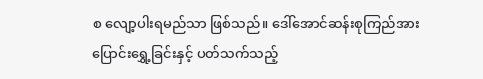စ လျော့ပါးရမည်သာ ဖြစ်သည်။ ဒေါ်အောင်ဆန်းစုကြည်အား ပြောင်းရွှေ့ခြင်းနှင့် ပတ်သက်သည့်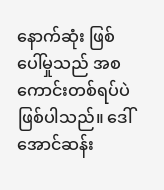နောက်ဆုံး ဖြစ်ပေါ်မှုသည် အစကောင်းတစ်ရပ်ပဲ ဖြစ်ပါသည်။ ဒေါ်အောင်ဆန်း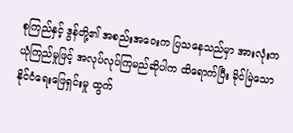စုကြည်နှင့် ဒွန်တို့၏ အစည်းအဝေးက ပြသနေသည်မှာ အားလုံးက ယုံကြည်မှုဖြင့် အလုပ်လုပ်ကြမည်ဆိုပါက ထိရောက်ပြီး ခိုင်မြဲသော နိုင်ငံရေးဖြေရှင်းမှု ထွက်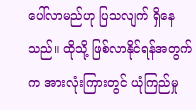ပေါ်လာမည်ဟု ပြသလျက် ရှိနေသည်။ ထိုသို့ ဖြစ်လာနိုင်ရန်အတွက်က အားလုံးကြားတွင် ယုံကြည်မှု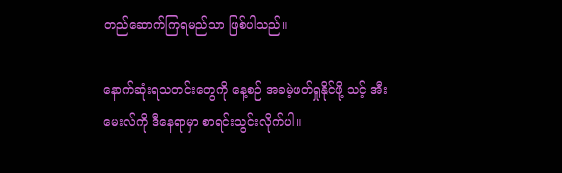တည်ဆောက်ကြရမည်သာ ဖြစ်ပါသည်။

နောက်ဆုံးရသတင်းတွေကို နေ့စဉ် အခမဲ့ဖတ်ရှုနိုင်ဖို့ သင့် အီးမေးလ်ကို ဒီနေရာမှာ စာရင်းသွင်းလိုက်ပါ။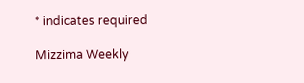* indicates required

Mizzima Weekly